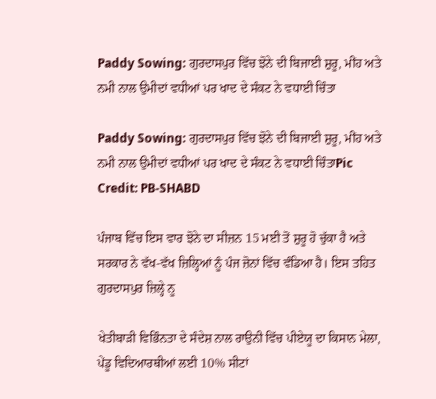Paddy Sowing: ਗੁਰਦਾਸਪੁਰ ਵਿੱਚ ਝੋਨੇ ਦੀ ਬਿਜਾਈ ਸ਼ੁਰੂ, ਮੀਂਹ ਅਤੇ ਨਮੀ ਨਾਲ ਉਮੀਦਾਂ ਵਧੀਆਂ ਪਰ ਖਾਦ ਦੇ ਸੰਕਟ ਨੇ ਵਧਾਈ ਚਿੰਤਾ

Paddy Sowing: ਗੁਰਦਾਸਪੁਰ ਵਿੱਚ ਝੋਨੇ ਦੀ ਬਿਜਾਈ ਸ਼ੁਰੂ, ਮੀਂਹ ਅਤੇ ਨਮੀ ਨਾਲ ਉਮੀਦਾਂ ਵਧੀਆਂ ਪਰ ਖਾਦ ਦੇ ਸੰਕਟ ਨੇ ਵਧਾਈ ਚਿੰਤਾPic Credit: PB-SHABD

ਪੰਜਾਬ ਵਿੱਚ ਇਸ ਵਾਰ ਝੋਨੇ ਦਾ ਸੀਜ਼ਨ 15 ਮਈ ਤੋਂ ਸ਼ੁਰੂ ਹੋ ਚੁੱਕਾ ਹੈ ਅਤੇ ਸਰਕਾਰ ਨੇ ਵੱਖ-ਵੱਖ ਜ਼ਿਲ੍ਹਿਆਂ ਨੂੰ ਪੰਜ ਜ਼ੋਨਾਂ ਵਿੱਚ ਵੰਡਿਆ ਹੈ। ਇਸ ਤਹਿਤ ਗੁਰਦਾਸਪੁਰ ਜ਼ਿਲ੍ਹੇ ਨੂ

ਖੇਤੀਬਾੜੀ ਵਿਭਿੰਨਤਾ ਦੇ ਸੰਦੇਸ਼ ਨਾਲ ਰਾਉਨੀ ਵਿੱਚ ਪੀਏਯੂ ਦਾ ਕਿਸਾਨ ਮੇਲਾ, ਪੇਂਡੂ ਵਿਦਿਆਰਥੀਆਂ ਲਈ 10% ਸੀਟਾਂ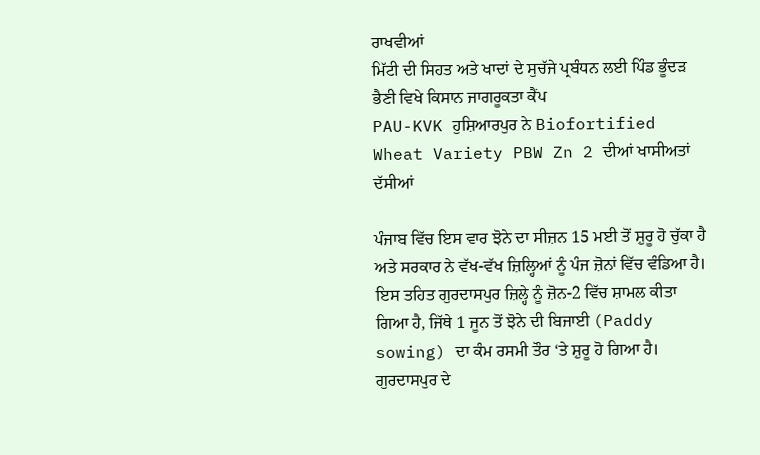ਰਾਖਵੀਆਂ
ਮਿੱਟੀ ਦੀ ਸਿਹਤ ਅਤੇ ਖਾਦਾਂ ਦੇ ਸੁਚੱਜੇ ਪ੍ਰਬੰਧਨ ਲਈ ਪਿੰਡ ਭੂੰਦੜ ਭੈਣੀ ਵਿਖੇ ਕਿਸਾਨ ਜਾਗਰੂਕਤਾ ਕੈਂਪ
PAU-KVK ਹੁਸ਼ਿਆਰਪੁਰ ਨੇ Biofortified Wheat Variety PBW Zn 2 ਦੀਆਂ ਖਾਸੀਅਤਾਂ ਦੱਸੀਆਂ

ਪੰਜਾਬ ਵਿੱਚ ਇਸ ਵਾਰ ਝੋਨੇ ਦਾ ਸੀਜ਼ਨ 15 ਮਈ ਤੋਂ ਸ਼ੁਰੂ ਹੋ ਚੁੱਕਾ ਹੈ ਅਤੇ ਸਰਕਾਰ ਨੇ ਵੱਖ-ਵੱਖ ਜ਼ਿਲ੍ਹਿਆਂ ਨੂੰ ਪੰਜ ਜ਼ੋਨਾਂ ਵਿੱਚ ਵੰਡਿਆ ਹੈ। ਇਸ ਤਹਿਤ ਗੁਰਦਾਸਪੁਰ ਜ਼ਿਲ੍ਹੇ ਨੂੰ ਜ਼ੋਨ-2 ਵਿੱਚ ਸ਼ਾਮਲ ਕੀਤਾ ਗਿਆ ਹੈ, ਜਿੱਥੇ 1 ਜੂਨ ਤੋਂ ਝੋਨੇ ਦੀ ਬਿਜਾਈ (Paddy sowing) ਦਾ ਕੰਮ ਰਸਮੀ ਤੌਰ ‘ਤੇ ਸ਼ੁਰੂ ਹੋ ਗਿਆ ਹੈ। ਗੁਰਦਾਸਪੁਰ ਦੇ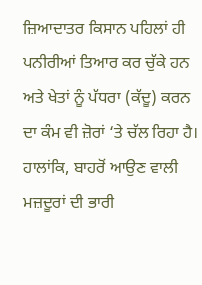ਜ਼ਿਆਦਾਤਰ ਕਿਸਾਨ ਪਹਿਲਾਂ ਹੀ ਪਨੀਰੀਆਂ ਤਿਆਰ ਕਰ ਚੁੱਕੇ ਹਨ ਅਤੇ ਖੇਤਾਂ ਨੂੰ ਪੱਧਰਾ (ਕੱਦੂ) ਕਰਨ ਦਾ ਕੰਮ ਵੀ ਜ਼ੋਰਾਂ ‘ਤੇ ਚੱਲ ਰਿਹਾ ਹੈ। ਹਾਲਾਂਕਿ, ਬਾਹਰੋਂ ਆਉਣ ਵਾਲੀ ਮਜ਼ਦੂਰਾਂ ਦੀ ਭਾਰੀ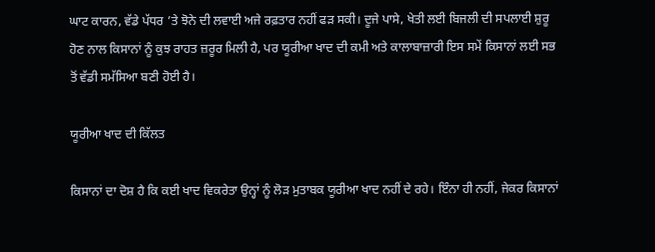ਘਾਟ ਕਾਰਨ, ਵੱਡੇ ਪੱਧਰ ’ਤੇ ਝੋਨੇ ਦੀ ਲਵਾਈ ਅਜੇ ਰਫ਼ਤਾਰ ਨਹੀਂ ਫੜ ਸਕੀ। ਦੂਜੇ ਪਾਸੇ, ਖੇਤੀ ਲਈ ਬਿਜਲੀ ਦੀ ਸਪਲਾਈ ਸ਼ੁਰੂ ਹੋਣ ਨਾਲ ਕਿਸਾਨਾਂ ਨੂੰ ਕੁਝ ਰਾਹਤ ਜ਼ਰੂਰ ਮਿਲੀ ਹੈ, ਪਰ ਯੂਰੀਆ ਖਾਦ ਦੀ ਕਮੀ ਅਤੇ ਕਾਲਾਬਾਜ਼ਾਰੀ ਇਸ ਸਮੇਂ ਕਿਸਾਨਾਂ ਲਈ ਸਭ ਤੋਂ ਵੱਡੀ ਸਮੱਸਿਆ ਬਣੀ ਹੋਈ ਹੈ।

ਯੂਰੀਆ ਖਾਦ ਦੀ ਕਿੱਲਤ

ਕਿਸਾਨਾਂ ਦਾ ਦੋਸ਼ ਹੈ ਕਿ ਕਈ ਖਾਦ ਵਿਕਰੇਤਾ ਉਨ੍ਹਾਂ ਨੂੰ ਲੋੜ ਮੁਤਾਬਕ ਯੂਰੀਆ ਖਾਦ ਨਹੀਂ ਦੇ ਰਹੇ। ਇੰਨਾ ਹੀ ਨਹੀਂ, ਜੇਕਰ ਕਿਸਾਨਾਂ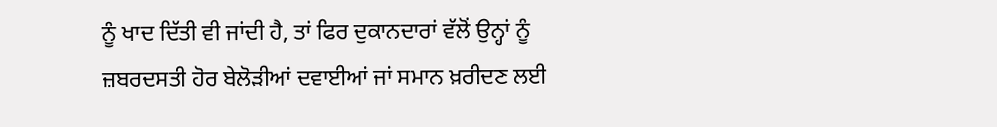ਨੂੰ ਖਾਦ ਦਿੱਤੀ ਵੀ ਜਾਂਦੀ ਹੈ, ਤਾਂ ਫਿਰ ਦੁਕਾਨਦਾਰਾਂ ਵੱਲੋਂ ਉਨ੍ਹਾਂ ਨੂੰ ਜ਼ਬਰਦਸਤੀ ਹੋਰ ਬੇਲੋੜੀਆਂ ਦਵਾਈਆਂ ਜਾਂ ਸਮਾਨ ਖ਼ਰੀਦਣ ਲਈ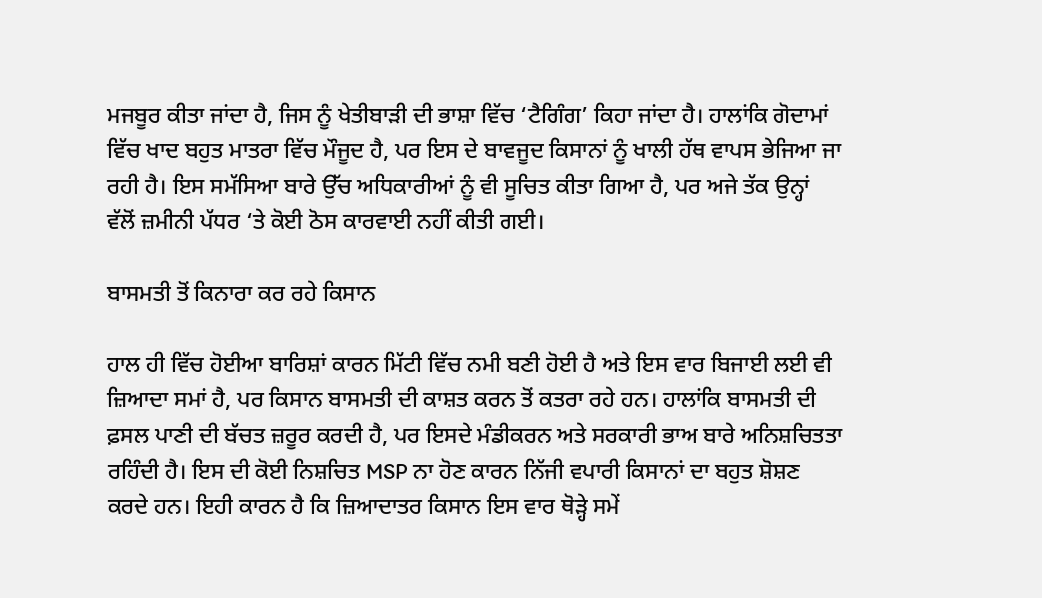ਮਜਬੂਰ ਕੀਤਾ ਜਾਂਦਾ ਹੈ, ਜਿਸ ਨੂੰ ਖੇਤੀਬਾੜੀ ਦੀ ਭਾਸ਼ਾ ਵਿੱਚ ‘ਟੈਗਿੰਗ’ ਕਿਹਾ ਜਾਂਦਾ ਹੈ। ਹਾਲਾਂਕਿ ਗੋਦਾਮਾਂ ਵਿੱਚ ਖਾਦ ਬਹੁਤ ਮਾਤਰਾ ਵਿੱਚ ਮੌਜੂਦ ਹੈ, ਪਰ ਇਸ ਦੇ ਬਾਵਜੂਦ ਕਿਸਾਨਾਂ ਨੂੰ ਖਾਲੀ ਹੱਥ ਵਾਪਸ ਭੇਜਿਆ ਜਾ ਰਹੀ ਹੈ। ਇਸ ਸਮੱਸਿਆ ਬਾਰੇ ਉੱਚ ਅਧਿਕਾਰੀਆਂ ਨੂੰ ਵੀ ਸੂਚਿਤ ਕੀਤਾ ਗਿਆ ਹੈ, ਪਰ ਅਜੇ ਤੱਕ ਉਨ੍ਹਾਂ ਵੱਲੋਂ ਜ਼ਮੀਨੀ ਪੱਧਰ ‘ਤੇ ਕੋਈ ਠੋਸ ਕਾਰਵਾਈ ਨਹੀਂ ਕੀਤੀ ਗਈ।

ਬਾਸਮਤੀ ਤੋਂ ਕਿਨਾਰਾ ਕਰ ਰਹੇ ਕਿਸਾਨ

ਹਾਲ ਹੀ ਵਿੱਚ ਹੋਈਆ ਬਾਰਿਸ਼ਾਂ ਕਾਰਨ ਮਿੱਟੀ ਵਿੱਚ ਨਮੀ ਬਣੀ ਹੋਈ ਹੈ ਅਤੇ ਇਸ ਵਾਰ ਬਿਜਾਈ ਲਈ ਵੀ ਜ਼ਿਆਦਾ ਸਮਾਂ ਹੈ, ਪਰ ਕਿਸਾਨ ਬਾਸਮਤੀ ਦੀ ਕਾਸ਼ਤ ਕਰਨ ਤੋਂ ਕਤਰਾ ਰਹੇ ਹਨ। ਹਾਲਾਂਕਿ ਬਾਸਮਤੀ ਦੀ ਫ਼ਸਲ ਪਾਣੀ ਦੀ ਬੱਚਤ ਜ਼ਰੂਰ ਕਰਦੀ ਹੈ, ਪਰ ਇਸਦੇ ਮੰਡੀਕਰਨ ਅਤੇ ਸਰਕਾਰੀ ਭਾਅ ਬਾਰੇ ਅਨਿਸ਼ਚਿਤਤਾ ਰਹਿੰਦੀ ਹੈ। ਇਸ ਦੀ ਕੋਈ ਨਿਸ਼ਚਿਤ MSP ਨਾ ਹੋਣ ਕਾਰਨ ਨਿੱਜੀ ਵਪਾਰੀ ਕਿਸਾਨਾਂ ਦਾ ਬਹੁਤ ਸ਼ੋਸ਼ਣ ਕਰਦੇ ਹਨ। ਇਹੀ ਕਾਰਨ ਹੈ ਕਿ ਜ਼ਿਆਦਾਤਰ ਕਿਸਾਨ ਇਸ ਵਾਰ ਥੋੜ੍ਹੇ ਸਮੇਂ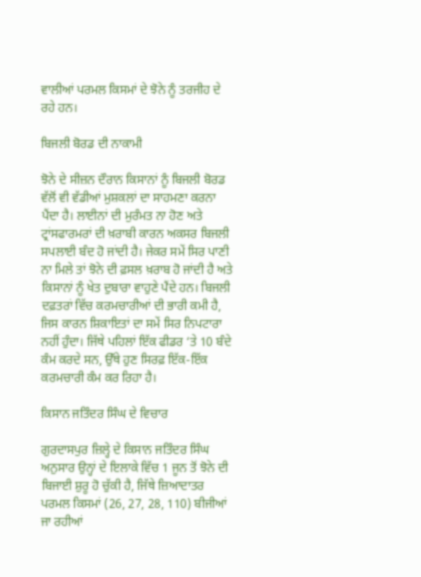ਵਾਲੀਆਂ ਪਰਮਲ ਕਿਸਮਾਂ ਦੇ ਝੋਨੇ ਨੂੰ ਤਰਜੀਹ ਦੇ ਰਹੇ ਹਨ।

ਬਿਜਲੀ ਬੋਰਡ ਦੀ ਨਾਕਾਮੀ

ਝੋਨੇ ਦੇ ਸੀਜ਼ਨ ਦੌਰਾਨ ਕਿਸਾਨਾਂ ਨੂੰ ਬਿਜਲੀ ਬੋਰਡ ਵੱਲੋਂ ਵੀ ਵੱਡੀਆਂ ਮੁਸ਼ਕਲਾਂ ਦਾ ਸਾਹਮਣਾ ਕਰਨਾ ਪੈਂਦਾ ਹੈ। ਲਾਈਨਾਂ ਦੀ ਮੁਰੰਮਤ ਨਾ ਹੋਣ ਅਤੇ ਟ੍ਰਾਂਸਫਾਰਮਰਾਂ ਦੀ ਖ਼ਰਾਬੀ ਕਾਰਨ ਅਕਸਰ ਬਿਜਲੀ ਸਪਲਾਈ ਬੰਦ ਹੋ ਜਾਂਦੀ ਹੈ। ਜੇਕਰ ਸਮੇਂ ਸਿਰ ਪਾਣੀ ਨਾ ਮਿਲੇ ਤਾਂ ਝੋਨੇ ਦੀ ਫ਼ਸਲ ਖ਼ਰਾਬ ਹੋ ਜਾਂਦੀ ਹੈ ਅਤੇ ਕਿਸਾਨਾਂ ਨੂੰ ਖੇਤ ਦੁਬਾਰਾ ਵਾਹੁਣੇ ਪੈਂਦੇ ਹਨ। ਬਿਜਲੀ ਦਫ਼ਤਰਾਂ ਵਿੱਚ ਕਰਮਚਾਰੀਆਂ ਦੀ ਭਾਰੀ ਕਮੀ ਹੈ, ਜਿਸ ਕਾਰਨ ਸ਼ਿਕਾਇਤਾਂ ਦਾ ਸਮੇਂ ਸਿਰ ਨਿਪਟਾਰਾ ਨਹੀਂ ਹੁੰਦਾ। ਜਿੱਥੇ ਪਹਿਲਾਂ ਇੱਕ ਫੀਡਰ ‘ਤੇ 10 ਬੰਦੇ ਕੰਮ ਕਰਦੇ ਸਨ, ਉੱਥੇ ਹੁਣ ਸਿਰਫ਼ ਇੱਕ-ਇੱਕ ਕਰਮਚਾਰੀ ਕੰਮ ਕਰ ਰਿਹਾ ਹੈ।

ਕਿਸਾਨ ਜਤਿੰਦਰ ਸਿੰਘ ਦੇ ਵਿਚਾਰ

ਗੁਰਦਾਸਪੁਰ ਜ਼ਿਲ੍ਹੇ ਦੇ ਕਿਸਾਨ ਜਤਿੰਦਰ ਸਿੰਘ ਅਨੁਸਾਰ ਉਨ੍ਹਾਂ ਦੇ ਇਲਾਕੇ ਵਿੱਚ 1 ਜੂਨ ਤੋਂ ਝੋਨੇ ਦੀ ਬਿਜਾਈ ਸ਼ੁਰੂ ਹੋ ਚੁੱਕੀ ਹੈ, ਜਿੱਥੇ ਜ਼ਿਆਦਾਤਰ ਪਰਮਲ ਕਿਸਮਾਂ (26, 27, 28, 110) ਬੀਜੀਆਂ ਜਾ ਰਹੀਆਂ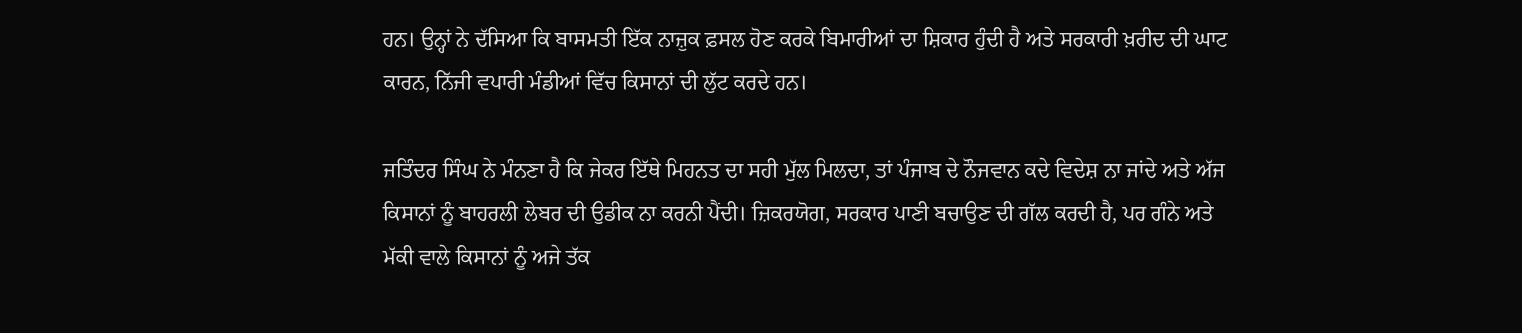ਹਨ। ਉਨ੍ਹਾਂ ਨੇ ਦੱਸਿਆ ਕਿ ਬਾਸਮਤੀ ਇੱਕ ਨਾਜ਼ੁਕ ਫ਼ਸਲ ਹੋਣ ਕਰਕੇ ਬਿਮਾਰੀਆਂ ਦਾ ਸ਼ਿਕਾਰ ਹੁੰਦੀ ਹੈ ਅਤੇ ਸਰਕਾਰੀ ਖ਼ਰੀਦ ਦੀ ਘਾਟ ਕਾਰਨ, ਨਿੱਜੀ ਵਪਾਰੀ ਮੰਡੀਆਂ ਵਿੱਚ ਕਿਸਾਨਾਂ ਦੀ ਲੁੱਟ ਕਰਦੇ ਹਨ।

ਜਤਿੰਦਰ ਸਿੰਘ ਨੇ ਮੰਨਣਾ ਹੈ ਕਿ ਜੇਕਰ ਇੱਥੇ ਮਿਹਨਤ ਦਾ ਸਹੀ ਮੁੱਲ ਮਿਲਦਾ, ਤਾਂ ਪੰਜਾਬ ਦੇ ਨੌਜਵਾਨ ਕਦੇ ਵਿਦੇਸ਼ ਨਾ ਜਾਂਦੇ ਅਤੇ ਅੱਜ ਕਿਸਾਨਾਂ ਨੂੰ ਬਾਹਰਲੀ ਲੇਬਰ ਦੀ ਉਡੀਕ ਨਾ ਕਰਨੀ ਪੈਂਦੀ। ਜ਼ਿਕਰਯੋਗ, ਸਰਕਾਰ ਪਾਣੀ ਬਚਾਉਣ ਦੀ ਗੱਲ ਕਰਦੀ ਹੈ, ਪਰ ਗੰਨੇ ਅਤੇ ਮੱਕੀ ਵਾਲੇ ਕਿਸਾਨਾਂ ਨੂੰ ਅਜੇ ਤੱਕ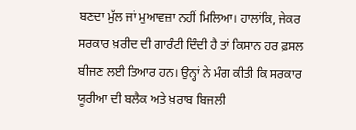ਬਣਦਾ ਮੁੱਲ ਜਾਂ ਮੁਆਵਜ਼ਾ ਨਹੀਂ ਮਿਲਿਆ। ਹਾਲਾਂਕਿ, ਜੇਕਰ ਸਰਕਾਰ ਖ਼ਰੀਦ ਦੀ ਗਾਰੰਟੀ ਦਿੰਦੀ ਹੈ ਤਾਂ ਕਿਸਾਨ ਹਰ ਫ਼ਸਲ ਬੀਜਣ ਲਈ ਤਿਆਰ ਹਨ। ਉਨ੍ਹਾਂ ਨੇ ਮੰਗ ਕੀਤੀ ਕਿ ਸਰਕਾਰ ਯੂਰੀਆ ਦੀ ਬਲੈਕ ਅਤੇ ਖ਼ਰਾਬ ਬਿਜਲੀ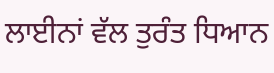ਲਾਈਨਾਂ ਵੱਲ ਤੁਰੰਤ ਧਿਆਨ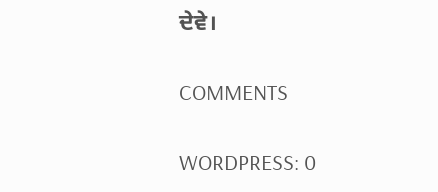ਦੇਵੇ।

COMMENTS

WORDPRESS: 0